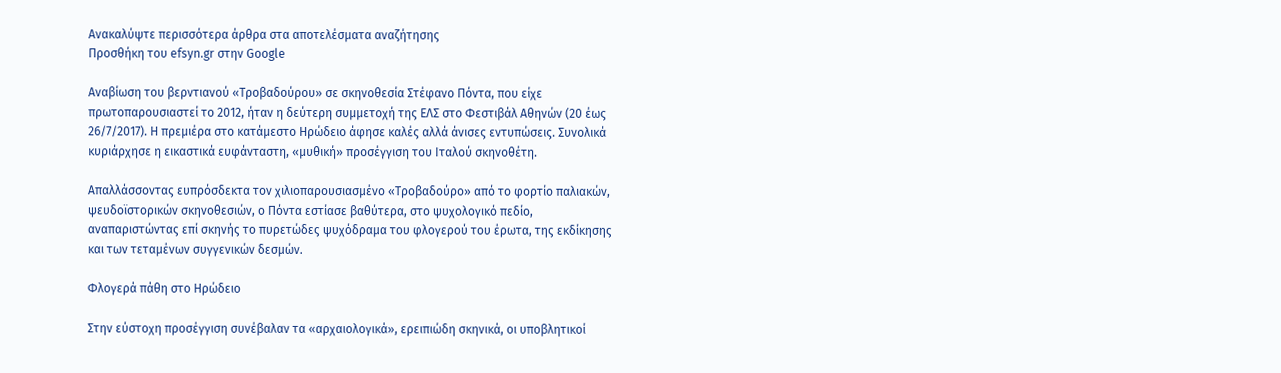Ανακαλύψτε περισσότερα άρθρα στα αποτελέσματα αναζήτησης
Προσθήκη του efsyn.gr στην Google

Αναβίωση του βερντιανού «Τροβαδούρου» σε σκηνοθεσία Στέφανο Πόντα, που είχε πρωτοπαρουσιαστεί το 2012, ήταν η δεύτερη συμμετοχή της ΕΛΣ στο Φεστιβάλ Αθηνών (20 έως 26/7/2017). Η πρεμιέρα στο κατάμεστο Ηρώδειο άφησε καλές αλλά άνισες εντυπώσεις. Συνολικά κυριάρχησε η εικαστικά ευφάνταστη, «μυθική» προσέγγιση του Ιταλού σκηνοθέτη.

Απαλλάσσοντας ευπρόσδεκτα τον χιλιοπαρουσιασμένο «Τροβαδούρο» από το φορτίο παλιακών, ψευδοϊστορικών σκηνοθεσιών, ο Πόντα εστίασε βαθύτερα, στο ψυχολογικό πεδίο, αναπαριστώντας επί σκηνής το πυρετώδες ψυχόδραμα του φλογερού του έρωτα, της εκδίκησης και των τεταμένων συγγενικών δεσμών.

Φλογερά πάθη στο Ηρώδειο

Στην εύστοχη προσέγγιση συνέβαλαν τα «αρχαιολογικά», ερειπιώδη σκηνικά, οι υποβλητικοί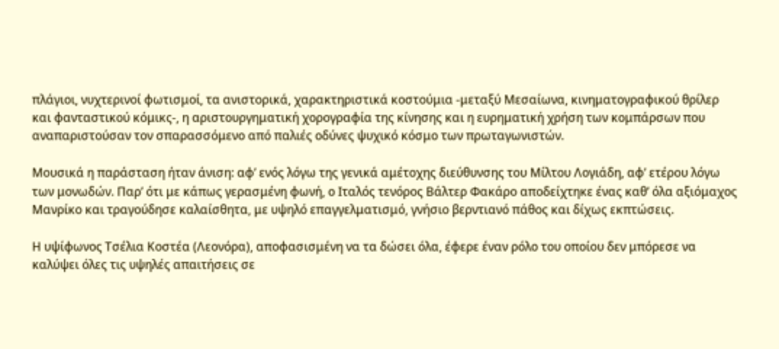πλάγιοι, νυχτερινοί φωτισμοί, τα ανιστορικά, χαρακτηριστικά κοστούμια -μεταξύ Μεσαίωνα, κινηματογραφικού θρίλερ και φανταστικού κόμικς-, η αριστουργηματική χορογραφία της κίνησης και η ευρηματική χρήση των κομπάρσων που αναπαριστούσαν τον σπαρασσόμενο από παλιές οδύνες ψυχικό κόσμο των πρωταγωνιστών.

Μουσικά η παράσταση ήταν άνιση: αφ’ ενός λόγω της γενικά αμέτοχης διεύθυνσης του Μίλτου Λογιάδη, αφ’ ετέρου λόγω των μονωδών. Παρ’ ότι με κάπως γερασμένη φωνή, ο Ιταλός τενόρος Βάλτερ Φακάρο αποδείχτηκε ένας καθ’ όλα αξιόμαχος Μανρίκο και τραγούδησε καλαίσθητα, με υψηλό επαγγελματισμό, γνήσιο βερντιανό πάθος και δίχως εκπτώσεις.

Η υψίφωνος Τσέλια Κοστέα (Λεονόρα), αποφασισμένη να τα δώσει όλα, έφερε έναν ρόλο του οποίου δεν μπόρεσε να καλύψει όλες τις υψηλές απαιτήσεις σε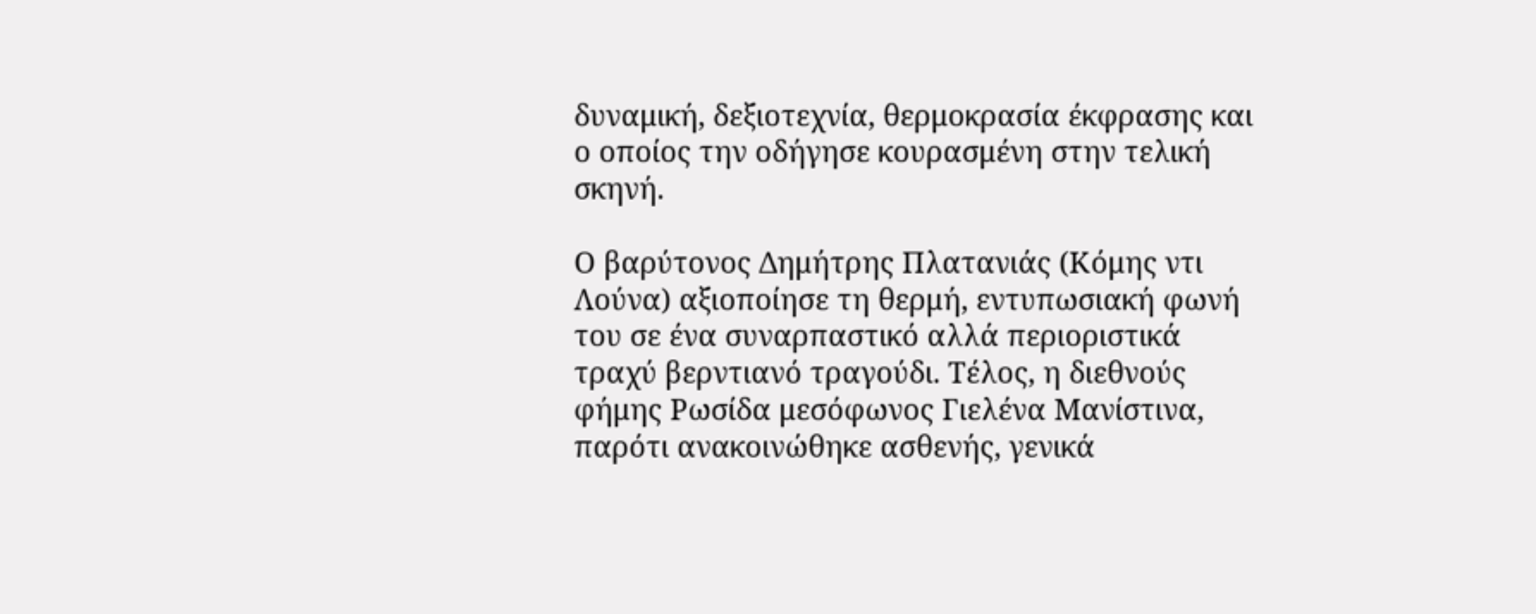δυναμική, δεξιοτεχνία, θερμοκρασία έκφρασης και ο οποίος την οδήγησε κουρασμένη στην τελική σκηνή.

Ο βαρύτονος Δημήτρης Πλατανιάς (Κόμης ντι Λούνα) αξιοποίησε τη θερμή, εντυπωσιακή φωνή του σε ένα συναρπαστικό αλλά περιοριστικά τραχύ βερντιανό τραγούδι. Τέλος, η διεθνούς φήμης Ρωσίδα μεσόφωνος Γιελένα Μανίστινα, παρότι ανακοινώθηκε ασθενής, γενικά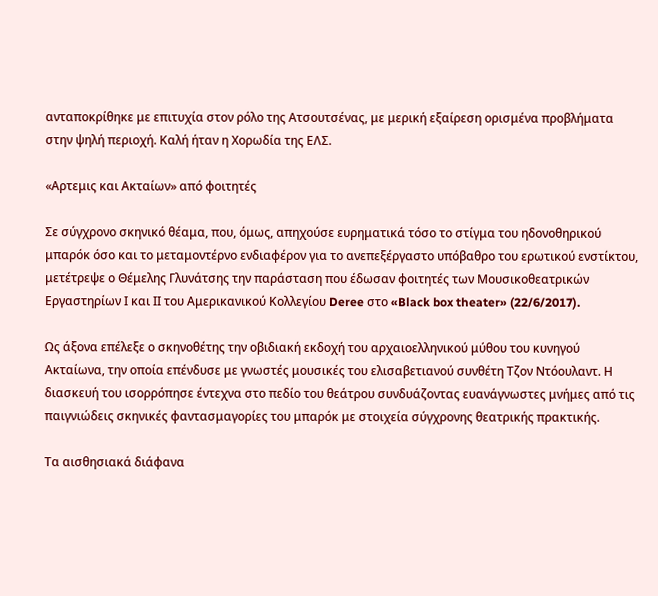ανταποκρίθηκε με επιτυχία στον ρόλο της Ατσουτσένας, με μερική εξαίρεση ορισμένα προβλήματα στην ψηλή περιοχή. Καλή ήταν η Χορωδία της ΕΛΣ.

«Αρτεμις και Ακταίων» από φοιτητές

Σε σύγχρονο σκηνικό θέαμα, που, όμως, απηχούσε ευρηματικά τόσο το στίγμα του ηδονοθηρικού μπαρόκ όσο και το μεταμοντέρνο ενδιαφέρον για το ανεπεξέργαστο υπόβαθρο του ερωτικού ενστίκτου, μετέτρεψε ο Θέμελης Γλυνάτσης την παράσταση που έδωσαν φοιτητές των Μουσικοθεατρικών Εργαστηρίων Ι και ΙΙ του Αμερικανικού Κολλεγίου Deree στο «Black box theater» (22/6/2017).

Ως άξονα επέλεξε ο σκηνοθέτης την οβιδιακή εκδοχή του αρχαιοελληνικού μύθου του κυνηγού Ακταίωνα, την οποία επένδυσε με γνωστές μουσικές του ελισαβετιανού συνθέτη Τζον Ντόουλαντ. Η διασκευή του ισορρόπησε έντεχνα στο πεδίο του θεάτρου συνδυάζοντας ευανάγνωστες μνήμες από τις παιγνιώδεις σκηνικές φαντασμαγορίες του μπαρόκ με στοιχεία σύγχρονης θεατρικής πρακτικής.

Τα αισθησιακά διάφανα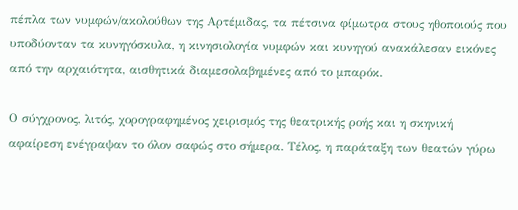πέπλα των νυμφών/ακολούθων της Αρτέμιδας, τα πέτσινα φίμωτρα στους ηθοποιούς που υποδύονταν τα κυνηγόσκυλα, η κινησιολογία νυμφών και κυνηγού ανακάλεσαν εικόνες από την αρχαιότητα, αισθητικά διαμεσολαβημένες από το μπαρόκ.

Ο σύγχρονος, λιτός, χορογραφημένος χειρισμός της θεατρικής ροής και η σκηνική αφαίρεση ενέγραψαν το όλον σαφώς στο σήμερα. Τέλος, η παράταξη των θεατών γύρω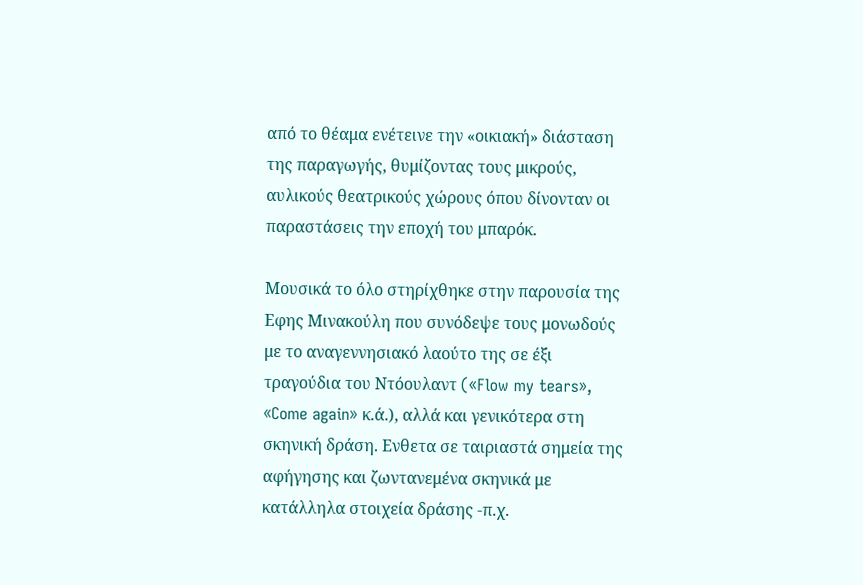από το θέαμα ενέτεινε την «οικιακή» διάσταση της παραγωγής, θυμίζοντας τους μικρούς, αυλικούς θεατρικούς χώρους όπου δίνονταν οι παραστάσεις την εποχή του μπαρόκ.

Μουσικά το όλο στηρίχθηκε στην παρουσία της Εφης Μινακούλη που συνόδεψε τους μονωδούς με το αναγεννησιακό λαούτο της σε έξι τραγούδια του Ντόουλαντ («Flow my tears», «Come again» κ.ά.), αλλά και γενικότερα στη σκηνική δράση. Ενθετα σε ταιριαστά σημεία της αφήγησης και ζωντανεμένα σκηνικά με κατάλληλα στοιχεία δράσης -π.χ.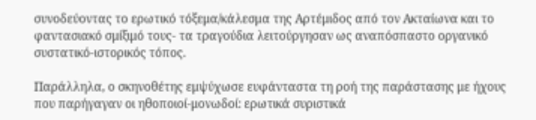συνοδεύοντας το ερωτικό τόξεμα/κάλεσμα της Αρτέμιδος από τον Ακταίωνα και το φαντασιακό σμίξιμό τους- τα τραγούδια λειτούργησαν ως αναπόσπαστο οργανικό συστατικό-ιστορικός τόπος.

Παράλληλα, ο σκηνοθέτης εμψύχωσε ευφάνταστα τη ροή της παράστασης με ήχους που παρήγαγαν οι ηθοποιοί-μονωδοί: ερωτικά συριστικά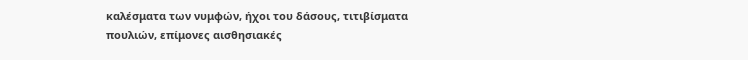καλέσματα των νυμφών, ήχοι του δάσους, τιτιβίσματα πουλιών, επίμονες αισθησιακές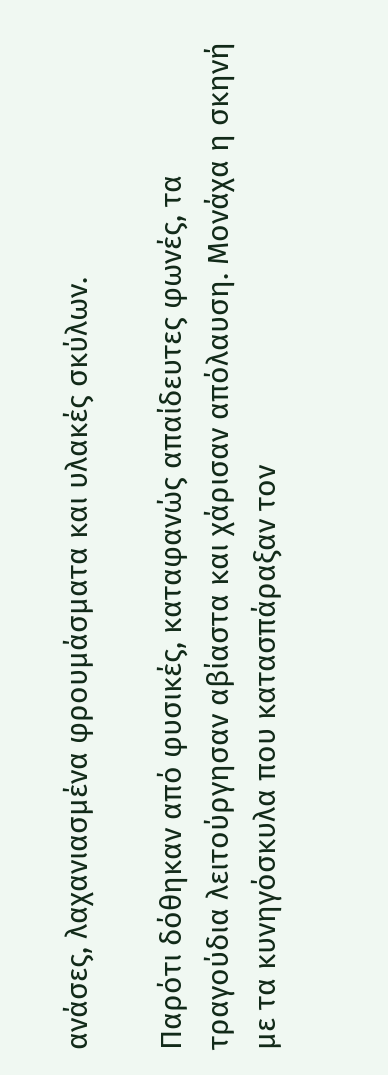ανάσες, λαχανιασμένα φρουμάσματα και υλακές σκύλων.

Παρότι δόθηκαν από φυσικές, καταφανώς απαίδευτες φωνές, τα τραγούδια λειτούργησαν αβίαστα και χάρισαν απόλαυση. Μονάχα η σκηνή με τα κυνηγόσκυλα που κατασπάραξαν τον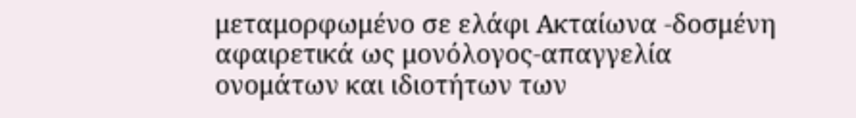μεταμορφωμένο σε ελάφι Ακταίωνα -δοσμένη αφαιρετικά ως μονόλογος-απαγγελία ονομάτων και ιδιοτήτων των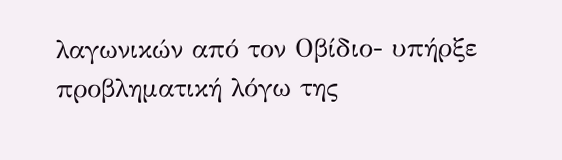λαγωνικών από τον Οβίδιο- υπήρξε προβληματική λόγω της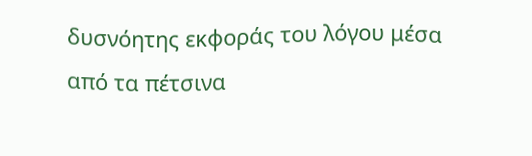δυσνόητης εκφοράς του λόγου μέσα από τα πέτσινα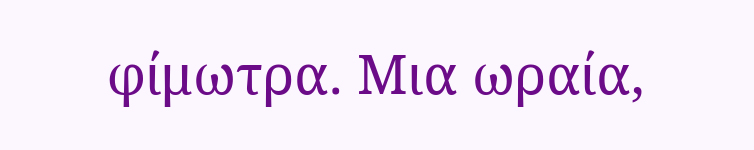φίμωτρα. Μια ωραία,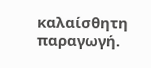καλαίσθητη παραγωγή.